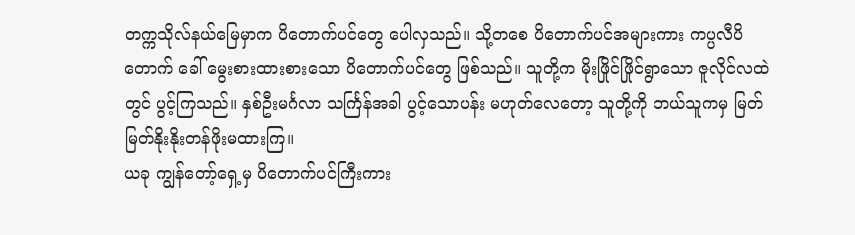တက္ကသိုလ်နယ်မြေမှာက ပိတောက်ပင်တွေ ပေါလှသည်။ သို့တစေ ပိတောက်ပင်အများကား ကပ္ပလီပိတောက် ခေါ် မွေးစားထားစားသော ပိတောက်ပင်တွေ ဖြစ်သည်။ သူတို့က မိုးဖြိုင်ဖြိုင်ရွာသော ဇူလိုင်လထဲတွင် ပွင့်ကြသည်။ နှစ်ဦးမင်္ဂလာ သင်္ကြန်အခါ ပွင့်သောပန်း မဟုတ်လေတော့ သူတို့ကို ဘယ်သူကမှ မြတ်မြတ်နိုးနိုးတန်ဖိုးမထားကြ။
ယခု ကျွန်တော့်ရှေ့မှ ပိတောက်ပင်ကြီးကား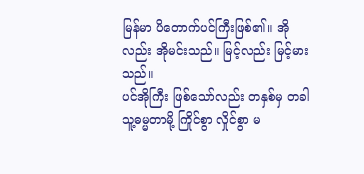မြန်မာ ပိတောက်ပင်ကြီးဖြစ်၏။ အိုလည်း အိုမင်းသည်။ မြင့်လည်း မြင့်မားသည်။
ပင်အိုကြီး ဖြစ်သော်လည်း တနှစ်မှ တခါ သူ့ဓမ္မတာမို့ ကြိုင်စွာ လှိုင်စွာ မ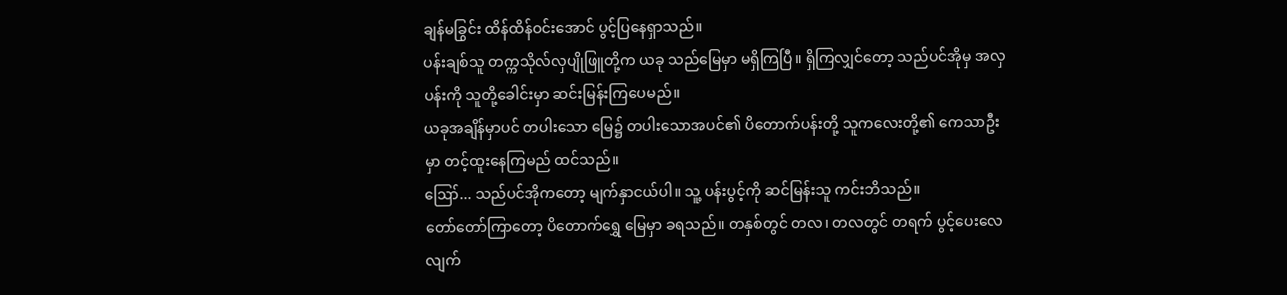ချန်မခြွင်း ထိန်ထိန်ဝင်းအောင် ပွင့်ပြနေရှာသည်။
ပန်းချစ်သူ တက္ကသိုလ်လှပျိုဖြူတို့က ယခု သည်မြေမှာ မရှိကြပြီ။ ရှိကြလျှင်တော့ သည်ပင်အိုမှ အလှပန်းကို သူတို့ခေါင်းမှာ ဆင်းမြန်းကြပေမည်။
ယခုအချိန်မှာပင် တပါးသော မြေ၌ တပါးသောအပင်၏ ပိတောက်ပန်းတို့ သူကလေးတို့၏ ကေသာဦးမှာ တင့်ထူးနေကြမည် ထင်သည်။
ဪ... သည်ပင်အိုကတော့ မျက်နှာငယ်ပါ။ သူ့ ပန်းပွင့်ကို ဆင်မြန်းသူ ကင်းဘိသည်။
တော်တော်ကြာတော့ ပိတောက်ရွှေ မြေမှာ ခရသည်။ တနှစ်တွင် တလ၊ တလတွင် တရက် ပွင့်ပေးလေလျက်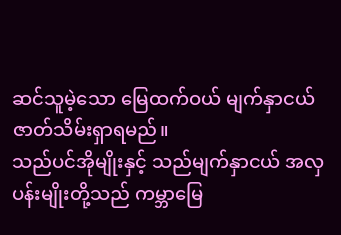ဆင်သူမဲ့သော မြေထက်ဝယ် မျက်နှာငယ် ဇာတ်သိမ်းရှာရမည်။
သည်ပင်အိုမျိုးနှင့် သည်မျက်နှာငယ် အလှပန်းမျိုးတို့သည် ကမ္ဘာမြေ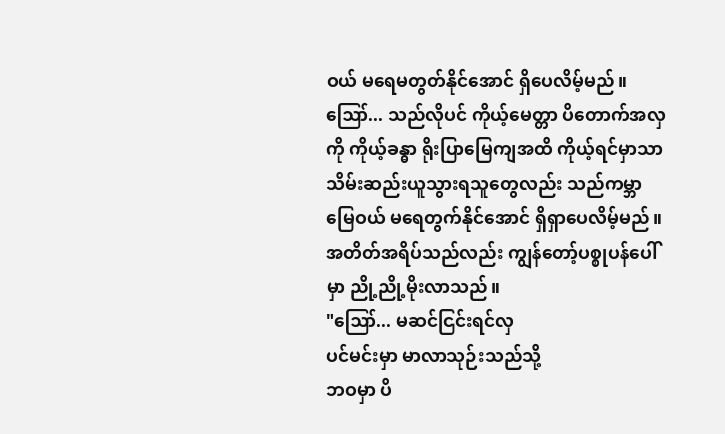ဝယ် မရေမတွတ်နိုင်အောင် ရှိပေလိမ့်မည်။
ဪ... သည်လိုပင် ကိုယ့်မေတ္တာ ပိတောက်အလှကို ကိုယ့်ခန္ဓာ ရိုးပြာမြေကျအထိ ကိုယ့်ရင်မှာသာ သိမ်းဆည်းယူသွားရသူတွေလည်း သည်ကမ္ဘာမြေဝယ် မရေတွက်နိုင်အောင် ရှိရှာပေလိမ့်မည်။
အတိတ်အရိပ်သည်လည်း ကျွန်တော့်ပစ္စုပန်ပေါ်မှာ ညို့ညို့မိုးလာသည်။
"ဪ... မဆင်ငြင်းရင်လှ
ပင်မင်းမှာ မာလာသုဉ်းသည်သို့
ဘဝမှာ ပိ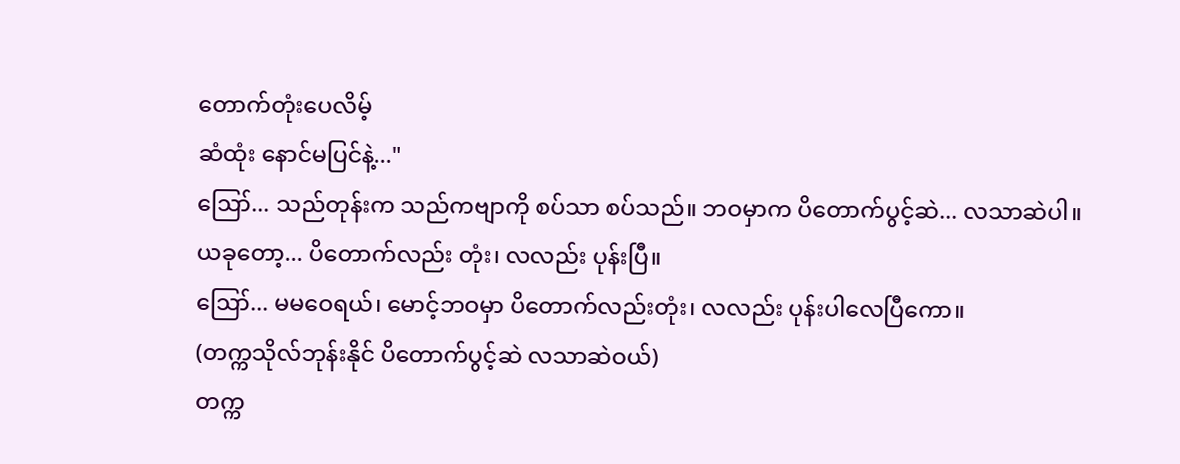တောက်တုံးပေလိမ့်
ဆံထုံး နောင်မပြင်နဲ့..."
ဪ... သည်တုန်းက သည်ကဗျာကို စပ်သာ စပ်သည်။ ဘဝမှာက ပိတောက်ပွင့်ဆဲ... လသာဆဲပါ။
ယခုတော့... ပိတောက်လည်း တုံး၊ လလည်း ပုန်းပြီ။
ဪ... မမဝေရယ်၊ မောင့်ဘဝမှာ ပိတောက်လည်းတုံး၊ လလည်း ပုန်းပါလေပြီကော။
(တက္ကသိုလ်ဘုန်းနိုင် ပိတောက်ပွင့်ဆဲ လသာဆဲဝယ်)
တက္က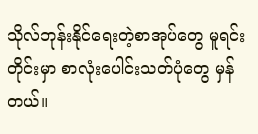သိုလ်ဘုန်းနိုင်ရေးတဲ့စာအုပ်တွေ မူရင်းတိုင်းမှာ စာလုံးပေါင်းသတ်ပုံတွေ မှန်တယ်။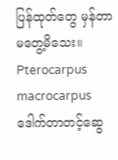ပြန်ထုတ်တွေ မှန်တာ မတွေ့မိသေး။
Pterocarpus macrocarpus
ဒေါက်တာတင့်ဆွေ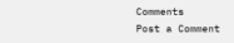Comments
Post a Comment